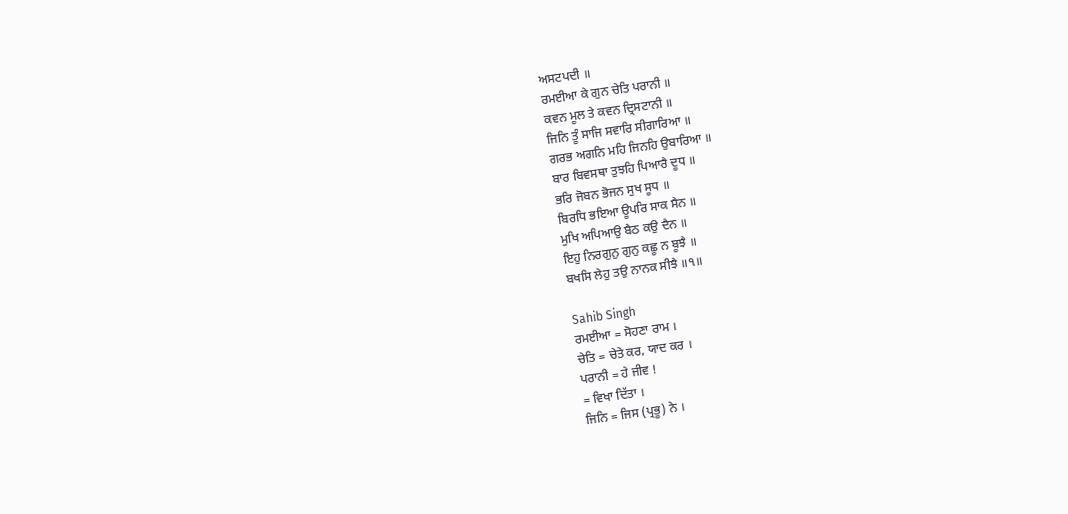ਅਸਟਪਦੀ ॥
ਰਮਈਆ ਕੇ ਗੁਨ ਚੇਤਿ ਪਰਾਨੀ ॥
ਕਵਨ ਮੂਲ ਤੇ ਕਵਨ ਦ੍ਰਿਸਟਾਨੀ ॥
ਜਿਨਿ ਤੂੰ ਸਾਜਿ ਸਵਾਰਿ ਸੀਗਾਰਿਆ ॥
ਗਰਭ ਅਗਨਿ ਮਹਿ ਜਿਨਹਿ ਉਬਾਰਿਆ ॥
ਬਾਰ ਬਿਵਸਥਾ ਤੁਝਹਿ ਪਿਆਰੈ ਦੂਧ ॥
ਭਰਿ ਜੋਬਨ ਭੋਜਨ ਸੁਖ ਸੂਧ ॥
ਬਿਰਧਿ ਭਇਆ ਊਪਰਿ ਸਾਕ ਸੈਨ ॥
ਮੁਖਿ ਅਪਿਆਉ ਬੈਠ ਕਉ ਦੈਨ ॥
ਇਹੁ ਨਿਰਗੁਨੁ ਗੁਨੁ ਕਛੂ ਨ ਬੂਝੈ ॥
ਬਖਸਿ ਲੇਹੁ ਤਉ ਨਾਨਕ ਸੀਝੈ ॥੧॥

Sahib Singh
ਰਮਈਆ = ਸੋਹਣਾ ਰਾਮ ।
ਚੇਤਿ = ਚੇਤੇ ਕਰ, ਯਾਦ ਕਰ ।
ਪਰਾਨੀ = ਹੇ ਜੀਵ !
= ਵਿਖਾ ਦਿੱਤਾ ।
ਜਿਨਿ = ਜਿਸ (ਪ੍ਰਭੂ) ਨੇ ।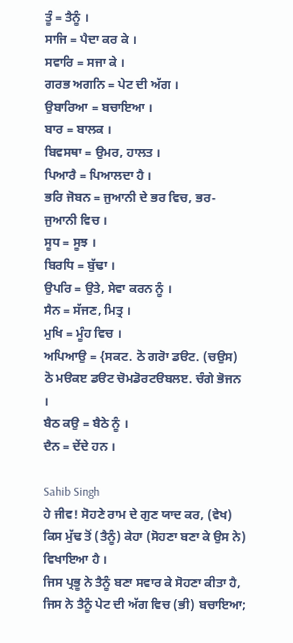ਤੂੰ = ਤੈਨੂੰ ।
ਸਾਜਿ = ਪੈਦਾ ਕਰ ਕੇ ।
ਸਵਾਰਿ = ਸਜਾ ਕੇ ।
ਗਰਭ ਅਗਨਿ = ਪੇਟ ਦੀ ਅੱਗ ।
ਉਬਾਰਿਆ = ਬਚਾਇਆ ।
ਬਾਰ = ਬਾਲਕ ।
ਬਿਵਸਥਾ = ਉਮਰ, ਹਾਲਤ ।
ਪਿਆਰੈ = ਪਿਆਲਦਾ ਹੈ ।
ਭਰਿ ਜੋਬਨ = ਜੁਆਨੀ ਦੇ ਭਰ ਵਿਚ, ਭਰ-ਜੁਆਨੀ ਵਿਚ ।
ਸੂਧ = ਸੂਝ ।
ਬਿਰਧਿ = ਬੁੱਢਾ ।
ਉਪਰਿ = ਉਤੇ, ਸੇਵਾ ਕਰਨ ਨੂੰ ।
ਸੈਨ = ਸੱਜਣ, ਮਿਤ੍ਰ ।
ਮੁਖਿ = ਮੂੰਹ ਵਿਚ ।
ਅਪਿਆਉ = {ਸਕਟ. ਠੋ ਗਰੋਾ ਡੳਟ. (ਚਉਸ) ਠੋ ਮੳਕੲ ਡੳਟ ਚੋਮਡੋਰਟੳਬਲੲ. ਚੰਗੇ ਭੋਜਨ ।
ਬੈਠ ਕਉ = ਬੈਠੇ ਨੂੰ ।
ਦੈਨ = ਦੇਂਦੇ ਹਨ ।

Sahib Singh
ਹੇ ਜੀਵ! ਸੋਹਣੇ ਰਾਮ ਦੇ ਗੁਣ ਯਾਦ ਕਰ, (ਵੇਖ) ਕਿਸ ਮੁੱਢ ਤੋਂ (ਤੈਨੂੰ) ਕੇਹਾ (ਸੋਹਣਾ ਬਣਾ ਕੇ ਉਸ ਨੇ) ਵਿਖਾਇਆ ਹੈ ।
ਜਿਸ ਪ੍ਰਭੂ ਨੇ ਤੈਨੂੰ ਬਣਾ ਸਵਾਰ ਕੇ ਸੋਹਣਾ ਕੀਤਾ ਹੈ, ਜਿਸ ਨੇ ਤੈਨੂੰ ਪੇਟ ਦੀ ਅੱਗ ਵਿਚ (ਭੀ) ਬਚਾਇਆ;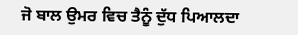ਜੋ ਬਾਲ ਉਮਰ ਵਿਚ ਤੈਨੂੰ ਦੁੱਧ ਪਿਆਲਦਾ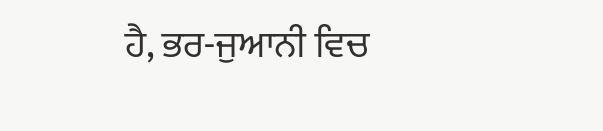ਹੈ, ਭਰ-ਜੁਆਨੀ ਵਿਚ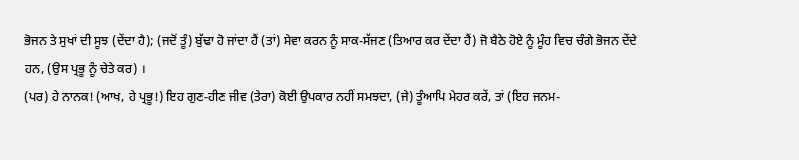ਭੋਜਨ ਤੇ ਸੁਖਾਂ ਦੀ ਸੂਝ (ਦੇਂਦਾ ਹੈ); (ਜਦੋਂ ਤੂੰ) ਬੁੱਢਾ ਹੋ ਜਾਂਦਾ ਹੈਂ (ਤਾਂ) ਸੇਵਾ ਕਰਨ ਨੂੰ ਸਾਕ-ਸੱਜਣ (ਤਿਆਰ ਕਰ ਦੇਂਦਾ ਹੈਂ) ਜੋ ਬੈਠੇ ਹੋਏ ਨੂੰ ਮੂੰਹ ਵਿਚ ਚੰਗੇ ਭੋਜਨ ਦੇਂਦੇ ਹਨ, (ਉਸ ਪ੍ਰਭੂ ਨੂੰ ਚੇਤੇ ਕਰ) ।
(ਪਰ) ਹੇ ਨਾਨਕ! (ਆਖ, ਹੇ ਪ੍ਰਭੂ!) ਇਹ ਗੁਣ-ਹੀਣ ਜੀਵ (ਤੇਰਾ) ਕੋਈ ਉਪਕਾਰ ਨਹੀਂ ਸਮਝਦਾ, (ਜੇ) ਤੂੰਆਪਿ ਮੇਹਰ ਕਰੇਂ, ਤਾਂ (ਇਹ ਜਨਮ-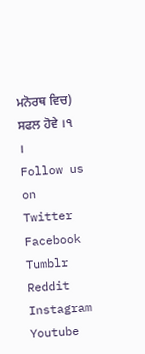ਮਨੋਰਥ ਵਿਚ) ਸਫਲ ਹੋਵੇ ।੧ ।
Follow us on Twitter Facebook Tumblr Reddit Instagram Youtube